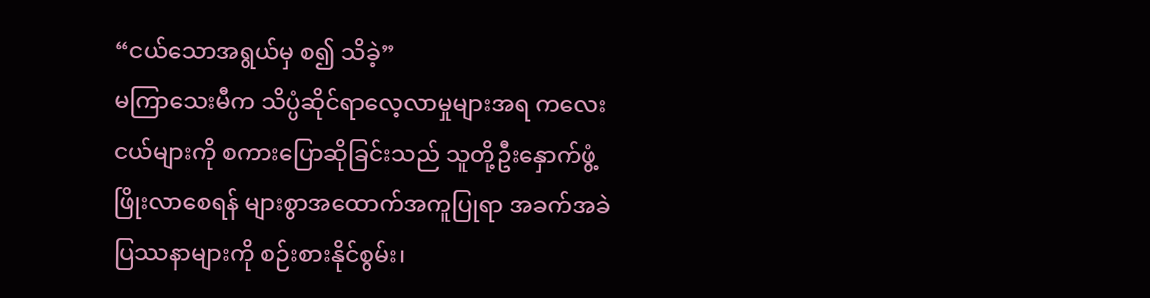“ငယ်သောအရွယ်မှ စ၍ သိခဲ့”
မကြာသေးမီက သိပ္ပံဆိုင်ရာလေ့လာမှုများအရ ကလေးငယ်များကို စကားပြောဆိုခြင်းသည် သူတို့ဦးနှောက်ဖွံ့ဖြိုးလာစေရန် များစွာအထောက်အကူပြုရာ အခက်အခဲပြဿနာများကို စဉ်းစားနိုင်စွမ်း၊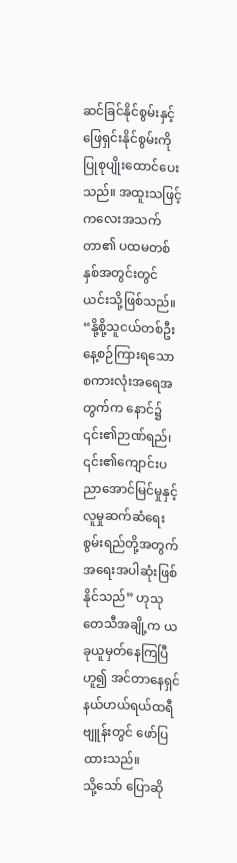ဆင်ခြင်နိုင်စွမ်းနှင့် ဖြေရှင်းနိုင်စွမ်းကို ပြုစုပျိုးထောင်ပေးသည်။ အထူးသဖြင့် ကလေးအသက်တာ၏ ပထမတစ်နှစ်အတွင်းတွင် ယင်းသို့ဖြစ်သည်။ “နို့စို့သူငယ်တစ်ဦး နေ့စဉ်ကြားရသော စကားလုံးအရေအတွက်က နောင်၌ ၎င်း၏ဉာဏ်ရည်၊ ၎င်း၏ကျောင်းပညာအောင်မြင်မှုနှင့် လူမှုဆက်ဆံရေးစွမ်းရည်တို့အတွက် အရေးအပါဆုံးဖြစ်နိုင်သည်” ဟုသုတေသီအချို့က ယခုယူမှတ်နေကြပြီဟူ၍ အင်တာနေရှင်နယ်ဟယ်ရယ်ထရီဗျူန်းတွင် ဖော်ပြထားသည်။
သို့သော် ပြောဆို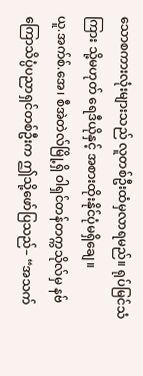သောစကားလုံးများသည် လူတစ်ဦးထံမှလာရမည်။ ရုပ်မြင်သံကြား သို့မဟုတ် ရေဒီယိုနှင့် အစားထိုးနိုင်ပုံမရှိချေ။
ယူ.အက်စ်.အေ၊ စီအဲတဲလ်မြို့ရှိ ဝါရှင်တန်တက္ကသိုလ်မှ နဗ်ကြောသိပ္ပံပညာရှင်တစ်ဦးက ဤသို့ဖော်ပြသည်– “အသက်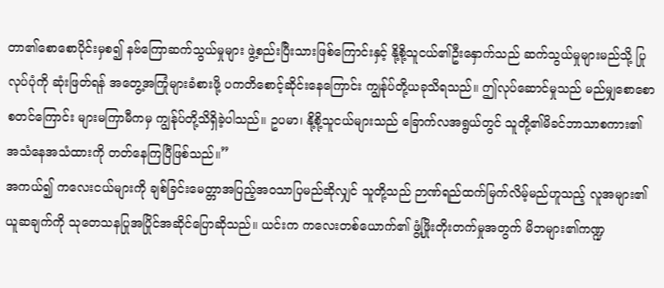တာ၏စောစောပိုင်းမှစ၍ နဗ်ကြောဆက်သွယ်မှုများ ဖွဲ့စည်းပြီးသားဖြစ်ကြောင်းနှင့် နို့စို့သူငယ်၏ဦးနှောက်သည် ဆက်သွယ်မှုများမည်သို့ ပြုလုပ်ပုံကို ဆုံးဖြတ်ရန် အတွေ့အကြုံများခံစားဖို့ ပကတိစောင့်ဆိုင်းနေကြောင်း ကျွန်ုပ်တို့ယခုသိရသည်။ ဤလုပ်ဆောင်မှုသည် မည်မျှစောစောစတင်ကြောင်း များမကြာမီကမှ ကျွန်ုပ်တို့သိရှိခဲ့ပါသည်။ ဥပမာ၊ နို့စို့သူငယ်များသည် ခြောက်လအရွယ်တွင် သူတို့၏မိခင်ဘာသာစကား၏ အသံနေအသံထားကို တတ်နေကြပြီဖြစ်သည်။”
အကယ်၍ ကလေးငယ်များကို ချစ်ခြင်းမေတ္တာအပြည့်အဝသာပြမည်ဆိုလျှင် သူတို့သည် ဉာဏ်ရည်ထက်မြက်လိမ့်မည်ဟူသည့် လူအများ၏ယူဆချက်ကို သုတေသနပြုအပြိုင်အဆိုင်ပြောဆိုသည်။ ယင်းက ကလေးတစ်ယောက်၏ ဖွံ့ဖြိုးတိုးတက်မှုအတွက် မိဘများ၏ကဏ္ဍ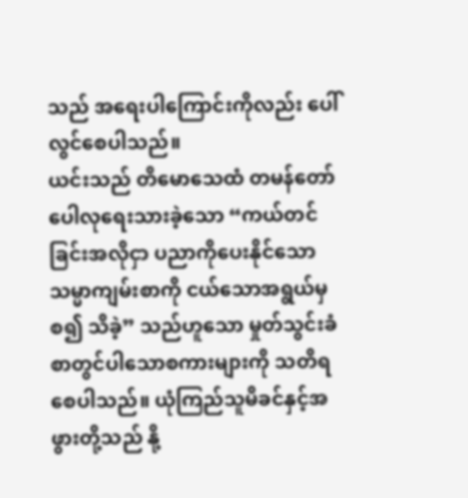သည် အရေးပါကြောင်းကိုလည်း ပေါ်လွင်စေပါသည်။
ယင်းသည် တိမောသေထံ တမန်တော်ပေါလုရေးသားခဲ့သော “ကယ်တင်ခြင်းအလိုငှာ ပညာကိုပေးနိုင်သောသမ္မာကျမ်းစာကို ငယ်သောအရွယ်မှစ၍ သိခဲ့” သည်ဟူသော မှုတ်သွင်းခံစာတွင်ပါသောစကားများကို သတိရစေပါသည်။ ယုံကြည်သူမိခင်နှင့်အဖွားတို့သည် နို့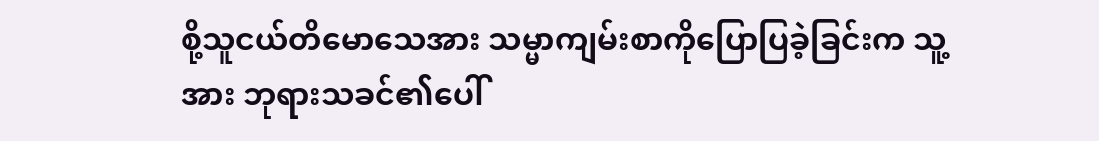စို့သူငယ်တိမောသေအား သမ္မာကျမ်းစာကိုပြောပြခဲ့ခြင်းက သူ့အား ဘုရားသခင်၏ပေါ်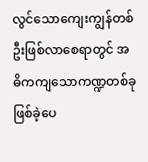လွင်သောကျေးကျွန်တစ်ဦးဖြစ်လာစေရာတွင် အဓိကကျသောကဏ္ဍတစ်ခုဖြစ်ခဲ့ပေ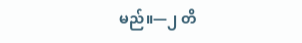မည်။—၂ တိ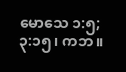မောသေ ၁:၅; ၃:၁၅၊ ကဘ။